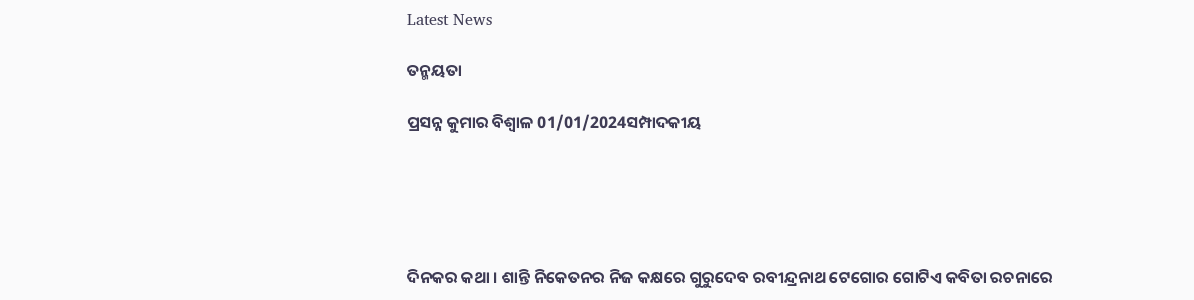Latest News

ତନ୍ମୟତା

ପ୍ରସନ୍ନ କୁମାର ବିଶ୍ୱାଳ 01/01/2024ସମ୍ପାଦକୀୟ





ଦିନକର କଥା । ଶାନ୍ତି ନିକେତନର ନିଜ କକ୍ଷରେ ଗୁରୁଦେବ ରବୀନ୍ଦ୍ରନାଥ ଟେଗୋର ଗୋଟିଏ କବିତା ରଚନାରେ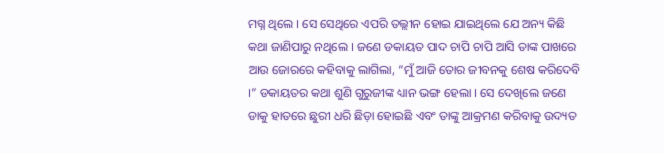ମଗ୍ନ ଥିଲେ । ସେ ସେଥିରେ ଏପରି ତଲ୍ଲୀନ ହୋଇ ଯାଇଥିଲେ ଯେ ଅନ୍ୟ କିଛି କଥା ଜାଣିପାରୁ ନଥିଲେ । ଜଣେ ଡକାୟତ ପାଦ ଚାପି ଚାପି ଆସି ତାଙ୍କ ପାଖରେ ଆଉ ଜୋରରେ କହିବାକୁ ଲାଗିଲା, “ମୁଁ ଆଜି ତୋର ଜୀବନକୁ ଶେଷ କରିଦେବି ।” ଡକାୟତର କଥା ଶୁଣି ଗୁରୁଜୀଙ୍କ ଧ୍ୟାନ ଭଙ୍ଗ ହେଲା । ସେ ଦେଖିଲେ ଜଣେ ଡାକୁ ହାତରେ ଛୁରୀ ଧରି ଛିଡ଼ା ହୋଇଛି ଏବଂ ତାଙ୍କୁ ଆକ୍ରମଣ କରିବାକୁ ଉଦ୍ୟତ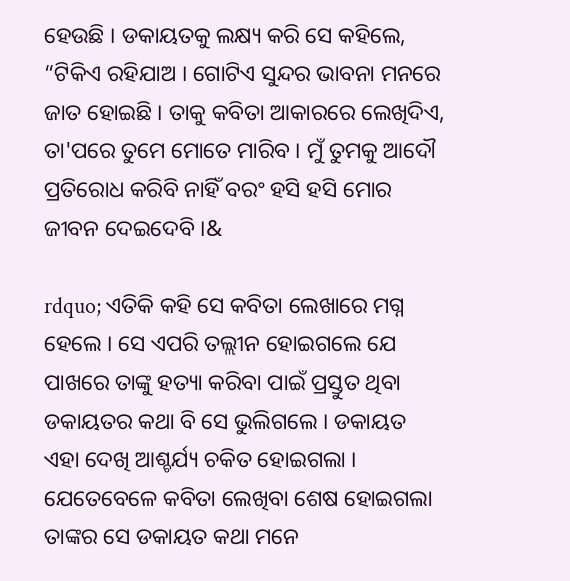ହେଉଛି । ଡକାୟତକୁ ଲକ୍ଷ୍ୟ କରି ସେ କହିଲେ, “ଟିକିଏ ରହିଯାଅ । ଗୋଟିଏ ସୁନ୍ଦର ଭାବନା ମନରେ ଜାତ ହୋଇଛି । ତାକୁ କବିତା ଆକାରରେ ଲେଖିଦିଏ, ତା'ପରେ ତୁମେ ମୋତେ ମାରିବ । ମୁଁ ତୁମକୁ ଆଦୌ ପ୍ରତିରୋଧ କରିବି ନାହିଁ ବରଂ ହସି ହସି ମୋର ଜୀବନ ଦେଇଦେବି ।&

rdquo; ଏତିକି କହି ସେ କବିତା ଲେଖାରେ ମଗ୍ନ ହେଲେ । ସେ ଏପରି ତଲ୍ଲୀନ ହୋଇଗଲେ ଯେ ପାଖରେ ତାଙ୍କୁ ହତ୍ୟା କରିବା ପାଇଁ ପ୍ରସ୍ତୁତ ଥିବା ଡକାୟତର କଥା ବି ସେ ଭୁଲିଗଲେ । ଡକାୟତ ଏହା ଦେଖି ଆଶ୍ଚର୍ଯ୍ୟ ଚକିତ ହୋଇଗଲା । ଯେତେବେଳେ କବିତା ଲେଖିବା ଶେଷ ହୋଇଗଲା ତାଙ୍କର ସେ ଡକାୟତ କଥା ମନେ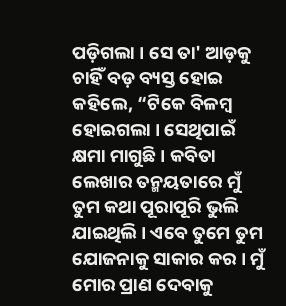ପଡ଼ିଗଲା । ସେ ତା' ଆଡ଼କୁ ଚାହିଁ ବଡ଼ ବ୍ୟସ୍ତ ହୋଇ କହିଲେ, “ଟିକେ ବିଳମ୍ବ ହୋଇଗଲା । ସେଥିପାଇଁ କ୍ଷମା ମାଗୁଛି । କବିତା ଲେଖାର ତନ୍ମୟତାରେ ମୁଁ ତୁମ କଥା ପୂରାପୂରି ଭୁଲି ଯାଇଥିଲି । ଏବେ ତୁମେ ତୁମ ଯୋଜନାକୁ ସାକାର କର । ମୁଁ ମୋର ପ୍ରାଣ ଦେବାକୁ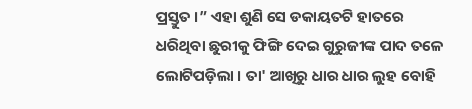ପ୍ରସ୍ତୁତ ।” ଏହା ଶୁଣି ସେ ଡକାୟତଟି ହାତରେ ଧରିଥିବା ଛୁରୀକୁ ଫିଙ୍ଗି ଦେଇ ଗୁରୁଜୀଙ୍କ ପାଦ ତଳେ ଲୋଟିପଡ଼ିଲା । ତା' ଆଖିରୁ ଧାର ଧାର ଲୁହ ବୋହି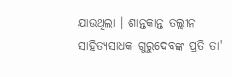ଯାଉଥିଲା । ଶାନ୍ତକାନ୍ତ ତଲ୍ଲୀନ ସାହିତ୍ୟସାଧକ ଗୁରୁଦେବଙ୍କ ପ୍ରତି ତା'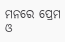ମନରେ ପ୍ରେମ ଓ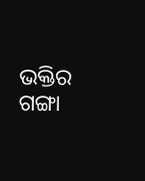ଭକ୍ତିର ଗଙ୍ଗା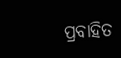ପ୍ରବାହିତ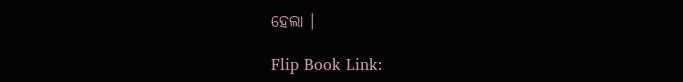ହେଲା ।

Flip Book Link: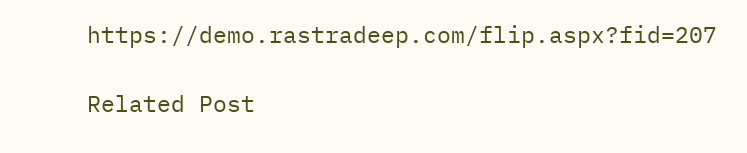https://demo.rastradeep.com/flip.aspx?fid=207

Related Post